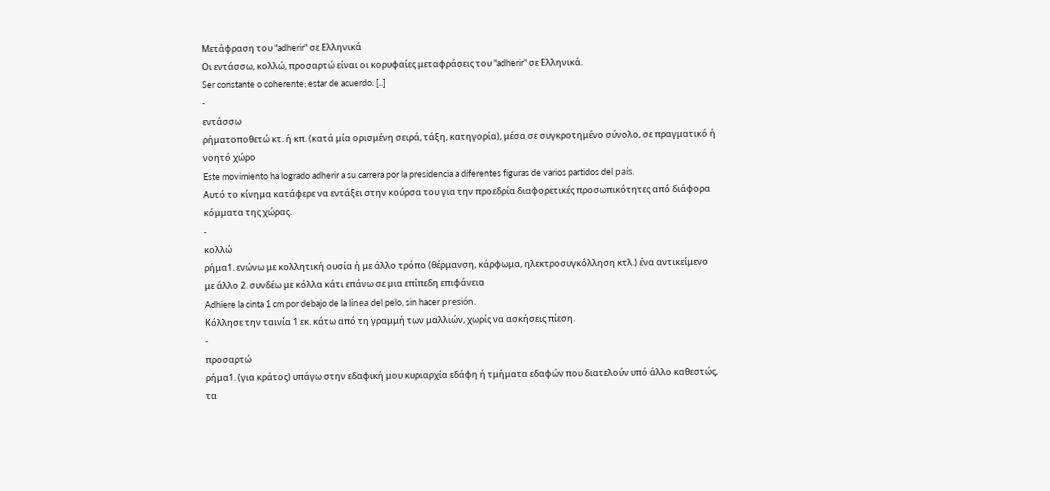Μετάφραση του "adherir" σε Ελληνικά
Οι εντάσσω, κολλώ, προσαρτώ είναι οι κορυφαίες μεταφράσεις του "adherir" σε Ελληνικά.
Ser constante o coherente; estar de acuerdo. [..]
-
εντάσσω
ρήματοποθετώ κτ. ή κπ. (κατά μία ορισμένη σειρά, τάξη, κατηγορία), μέσα σε συγκροτημένο σύνολο, σε πραγματικό ή νοητό χώρο
Este movimiento ha logrado adherir a su carrera por la presidencia a diferentes figuras de varios partidos del país.
Αυτό το κίνημα κατάφερε να εντάξει στην κούρσα του για την προεδρία διαφορετικές προσωπικότητες από διάφορα κόμματα της χώρας.
-
κολλώ
ρήμα1. ενώνω με κολλητική ουσία ή με άλλο τρόπο (θέρμανση, κάρφωμα, ηλεκτροσυγκόλληση κτλ.) ένα αντικείμενο με άλλο 2. συνδέω με κόλλα κάτι επάνω σε μια επίπεδη επιφάνεια
Adhiere la cinta 1 cm por debajo de la línea del pelo, sin hacer presión.
Κόλλησε την ταινία 1 εκ. κάτω από τη γραμμή των μαλλιών, χωρίς να ασκήσεις πίεση.
-
προσαρτώ
ρήμα1. (για κράτος) υπάγω στην εδαφική μου κυριαρχία εδάφη ή τμήματα εδαφών που διατελούν υπό άλλο καθεστώς, τα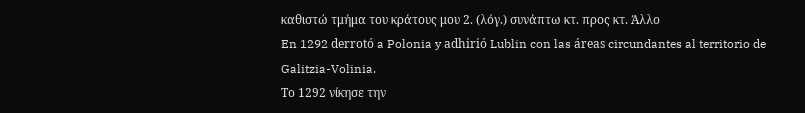καθιστώ τμήμα του κράτους μου 2. (λόγ.) συνάπτω κτ. προς κτ. Άλλο
En 1292 derrotó a Polonia y adhirió Lublin con las áreas circundantes al territorio de Galitzia-Volinia.
Το 1292 νίκησε την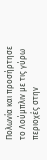Πολωνία και προσήρτησε το Λούμπλιν με τις γύρω περιοχές στην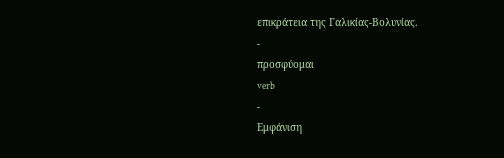επικράτεια της Γαλικίας-Βολυνίας.
-
προσφύομαι
verb
-
Εμφάνιση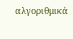αλγοριθμικά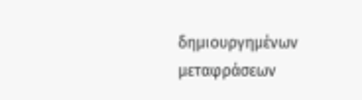δημιουργημένων μεταφράσεων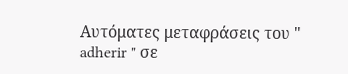Αυτόματες μεταφράσεις του " adherir " σε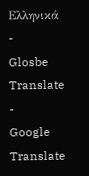Ελληνικά
-
Glosbe Translate
-
Google Translate